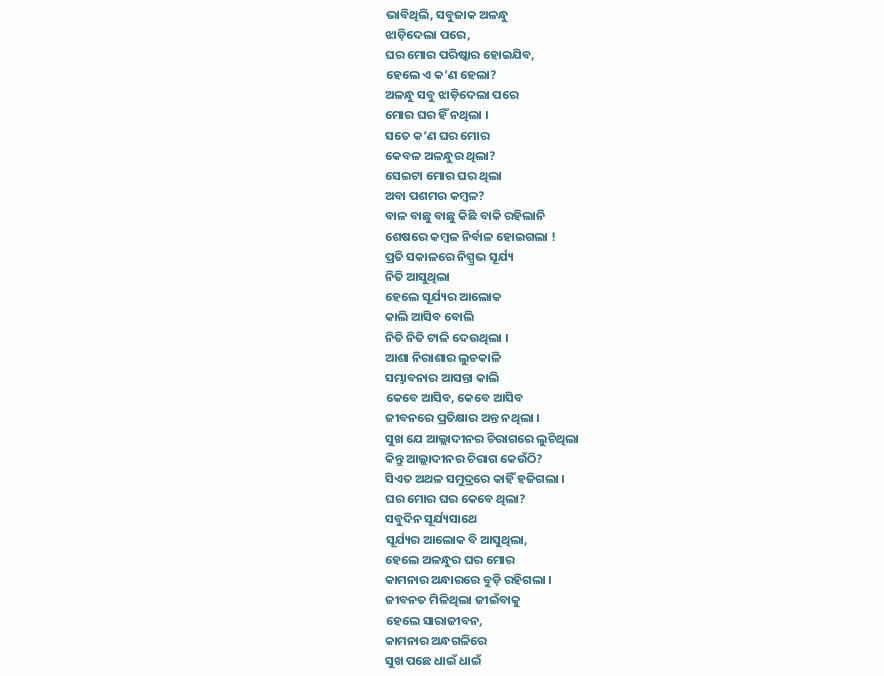ଭାବିଥିଲି, ସବୁଜାକ ଅଳନ୍ଧୁ
ଝାଡ଼ିଦେଲା ପରେ,
ଘର ମୋର ପରିଷ୍କାର ହୋଇଯିବ,
ହେଲେ ଏ କ’ଣ ହେଲା?
ଅଳନ୍ଧୁ ସବୁ ଝାଡ଼ିଦେଲା ପରେ
ମୋର ଘର ହିଁ ନଥିଲା ।
ସତେ କ’ଣ ଘର ମୋର
କେବଳ ଅଳନ୍ଧୁର ଥିଲା?
ସେଇଟା ମୋର ଘର ଥିଲା
ଅବା ପଶମର କମ୍ବଳ?
ବାଳ ବାଛୁ ବାଛୁ କିଛି ବାକି ରହିଲାନି
ଶେଷରେ କମ୍ବଳ ନିର୍ବାଳ ହୋଇଗଲା !
ପ୍ରତି ସକାଳରେ ନିସ୍ପ୍ରଭ ସୂର୍ଯ୍ୟ
ନିତି ଆସୁଥିଲା
ହେଲେ ସୂର୍ଯ୍ୟର ଆଲୋକ
କାଲି ଆସିବ ବୋଲି
ନିତି ନିତି ଟାଳି ଦେଉଥିଲା ।
ଆଶା ନିରାଶାର ଲୁଚକାଳି
ସମ୍ଭାବନାର ଆସନ୍ତା କାଲି
କେବେ ଆସିବ, କେବେ ଆସିବ
ଜୀବନରେ ପ୍ରତିକ୍ଷାର ଅନ୍ତ ନଥିଲା ।
ସୁଖ ଯେ ଆଲ୍ଲାଦୀନର ଚିରାଗରେ ଲୁଚିଥିଲା
କିନ୍ତୁ ଆଲ୍ଲାଦୀନର ଚିରାଗ କେଉଁଠି?
ସିଏତ ଅଥଳ ସମୁଦ୍ରରେ କାହିଁ ହଜିଗଲା ।
ଘର ମୋର ଘର କେବେ ଥିଲା?
ସବୁଦିନ ସୂର୍ଯ୍ୟସାଥେ
ସୂର୍ଯ୍ୟର ଆଲୋକ ବି ଆସୁଥିଲା,
ହେଲେ ଅଳନ୍ଧୁର ଘର ମୋର
କାମନାର ଅନ୍ଧାରରେ ବୁଡ଼ି ରହିଗଲା ।
ଜୀବନତ ମିଳିଥିଲା ଜୀଇଁବାକୁ
ହେଲେ ସାରାଜୀବନ,
କାମନାର ଅନ୍ଧଗଳିରେ
ସୁଖ ପଛେ ଧାଇଁ ଧାଇଁ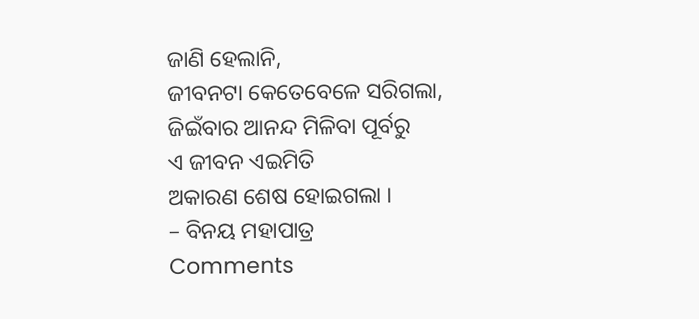ଜାଣି ହେଲାନି,
ଜୀବନଟା କେତେବେଳେ ସରିଗଲା,
ଜିଇଁବାର ଆନନ୍ଦ ମିଳିବା ପୂର୍ବରୁ
ଏ ଜୀବନ ଏଇମିତି
ଅକାରଣ ଶେଷ ହୋଇଗଲା ।
– ବିନୟ ମହାପାତ୍ର
Comments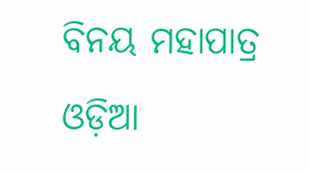ବିନୟ ମହାପାତ୍ର ଓଡ଼ିଆ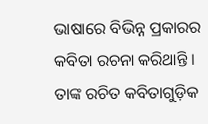ଭାଷାରେ ବିଭିନ୍ନ ପ୍ରକାରର କବିତା ରଚନା କରିଥାନ୍ତି । ତାଙ୍କ ରଚିତ କବିତାଗୁଡ଼ିକ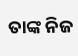ତାଙ୍କ ନିଜ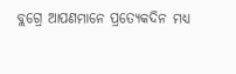ବ୍ଲଗ୍ରେ ଆପଣମାନେ ପ୍ରତ୍ୟେକଦିନ ମଧ୍ୟ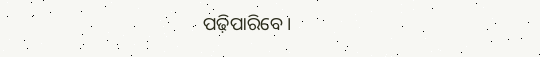ପଢ଼ିପାରିବେ ।